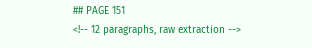## PAGE 151
<!-- 12 paragraphs, raw extraction -->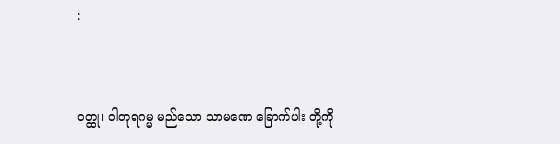:


ဝတ္ထု၊ ဝါတုရဂမ္မ မည်သော သာမဏေ ခြောက်ပါး တို့ကို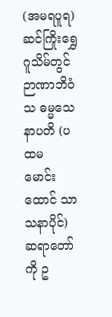(အမရပူရ) ဆင်ကြိုးရွှေဂူသိမ်တွင် ဉာဏာဘိဝံသ ဓမ္မသေနာပတိ (ပထမ မောင်းထောင် သာသနာပိုင်) ဆရာတော်ကို ဥ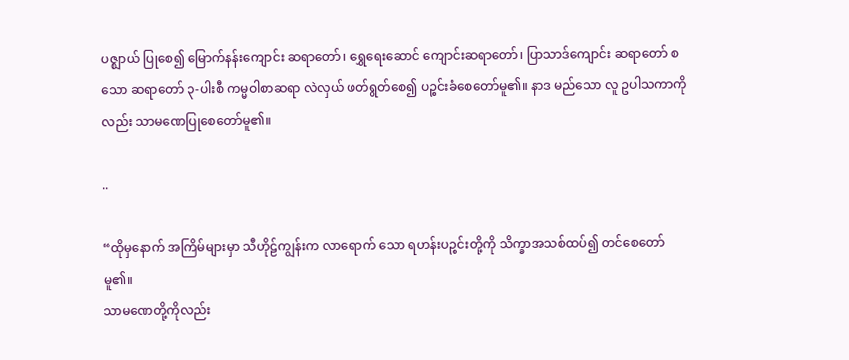ပဇ္ဈာယ် ပြုစေ၍ မြောက်နန်းကျောင်း ဆရာတော်၊ ရွှေရေးဆောင် ကျောင်းဆရာတော်၊ ပြာသာဒ်ကျောင်း ဆရာတော် စသော ဆရာတော် ၃-ပါးစီ ကမ္မဝါစာဆရာ လဲလှယ် ဖတ်ရွတ်စေ၍ ပဉ္စင်းခံစေတော်မူ၏။ နာဒ မည်သော လူ ဥပါသကာကိုလည်း သာမဏေပြုစေတော်မူ၏။

..

“ထိုမှနောက် အကြိမ်များမှာ သီဟိုဠ်ကျွန်းက လာရောက် သော ရဟန်းပဉ္စင်းတို့ကို သိက္ခာအသစ်ထပ်၍ တင်စေတော်မူ၏။
သာမဏေတို့ကိုလည်း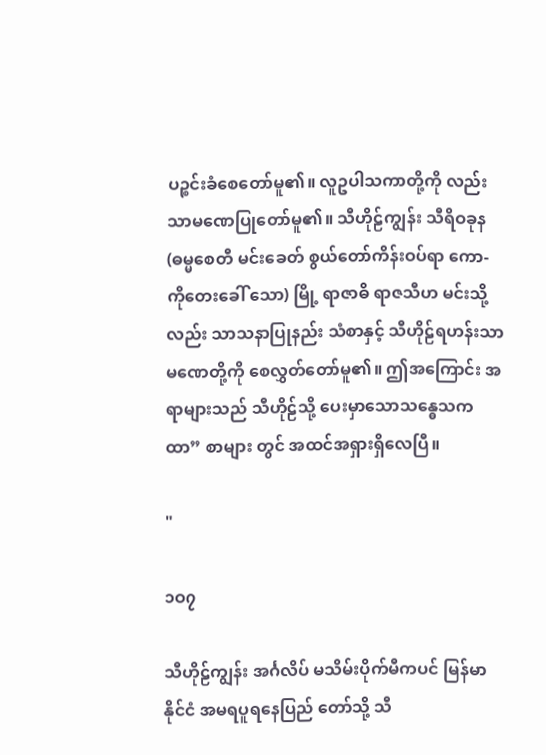ပဉ္စင်းခံစေတော်မူ၏။ လူဥပါသကာတို့ကို လည်းသာမဏေပြုတော်မူ၏။ သီဟိုဠ်ကျွန်း သီရိဝခုန (ဓမ္မစေတီ မင်းခေတ် စွယ်တော်ကိန်းဝပ်ရာ ကော- ကိုတေးခေါ် သော) မြို့ ရာဇာဓိ ရာဇသီဟ မင်းသို့လည်း သာသနာပြုနည်း သံစာနှင့် သီဟိုဠ်ရဟန်းသာမဏေတို့ကို စေလွှတ်တော်မူ၏။ ဤအကြောင်း အရာများသည် သီဟိုဠ်သို့ ပေးမှာသောသန္ဓေသကထာ” စာများ တွင် အထင်အရှားရှိလေပြီ။

"

၁ဝ၇

သီဟိုဠ်ကျွန်း အင်္ဂလိပ် မသိမ်းပိုက်မီကပင် မြန်မာနိုင်ငံ အမရပူရနေပြည် တော်သို့ သီ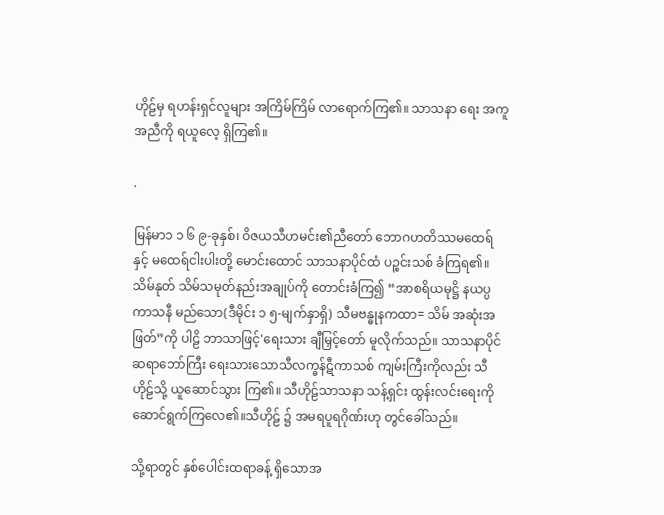ဟိုဠ်မှ ရဟန်းရှင်လူများ အကြိမ်ကြိမ် လာရောက်ကြ၏။ သာသနာ ရေး အကူအညီကို ရယူလေ့ ရှိကြ၏။

.

မြန်မာ၁ ၁ ၆ ၉-ခုနှစ်၊ ဝိဇယသီဟမင်း၏ညီတော် ဘောဂဟတိဿမထေရ် နှင့် မထေရ်ငါးပါးတို့ မောင်းထောင် သာသနာပိုင်ထံ ပဉ္စင်းသစ် ခံကြရ၏။
သိမ်နုတ် သိမ်သမုတ်နည်းအချုပ်ကို တောင်းခံကြ၍ “အာစရိယမုဋ္ဌိ နယပ္ပကာသနီ မည်သော(ဒီမိုင်း ၁ ၅-မျက်နှာရှိ) သီမဗန္ဓုနကထာ= သိမ် အဆုံးအဖြတ်”ကို ပါဠိ ဘာသာဖြင့်'ရေးသား ချီမြှင့်တော် မူလိုက်သည်။ သာသနာပိုင် ဆရာဘော်ကြီး ရေးသားသောသီလက္ခန်ဋီကာသစ် ကျမ်းကြီးကိုလည်း သီဟိုဠ်သို့ ယူဆောင်သွား ကြ၏။ သီဟိုဠ်သာသနာ သန့်ရှင်း ထွန်းလင်းရေးကို ဆောင်ရွက်ကြလေ၏။သီဟိုဠ် ၌ အမရပူရဂိုဏ်းဟု တွင်ခေါ်သည်။

သို့ရာတွင် နှစ်ပေါင်းထရာခန့် ရှိသောအ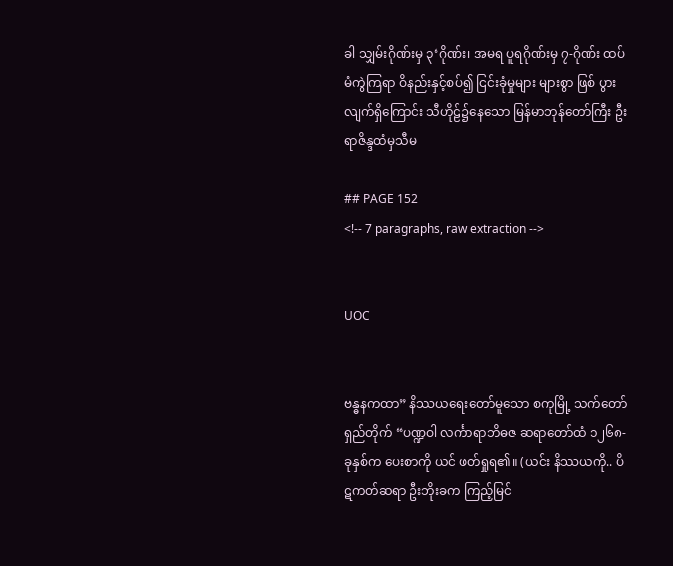ခါ သျှမ်းဂိုဏ်းမှ ၃‘ဂိုဏ်း၊ အမရ ပူရဂိုဏ်းမှ ၇-ဂိုဏ်း ထပ်မံကွဲကြရာ ဝိနည်းနှင့်စပ်၍ ငြင်းခုံမှုများ များစွာ ဖြစ် ပွားလျက်ရှိကြောင်း သီဟိုဠ်၌နေသော မြန်မာဘုန်တော်ကြီး ဦးရာဇိန္ဒထံမှသီမ

## PAGE 152
<!-- 7 paragraphs, raw extraction -->


UOC


ဗန္ဓနကထာ” နိဿယရေးတော်မူသော စကုမြို့ သက်တော်ရှည်တိုက် “ပဏ္ဍဝါ လင်္ကာရာဘိဓဇ ဆရာတော်ထံ ၁၂၆၈-ခုနှစ်က ပေးစာကို ယင် ဖတ်ရှုရ၏။ (ယင်း နိဿယကို.. ပိဋကတ်ဆရာ ဦးဘိုးခက ကြည့်မြင်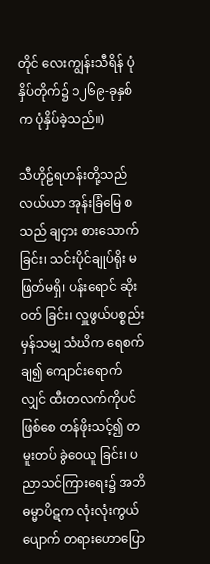တိုင် လေးကျွန်းသီရိန် ပုံနှိပ်တိုက်၌ ၁၂၆၉-ခုနှစ်က ပုံနှိပ်ခဲ့သည်။)

သီဟိုဠ်ရဟန်းတို့သည် လယ်ယာ အုန်းခြံမြေ စသည် ချငှား စားသောက်ခြင်း၊ သင်းပိုင်ချုပ်ရိုး မဖြတ်မရှိ၊ ပန်းရောင် ဆိုးဝတ် ခြင်း၊ လှူဖွယ်ပစ္စည်းမှန်သမျှ သံဃိက ရေစက်ချ၍ ကျောင်းရောက် လျှင် ထီးတလက်ကိုပင်ဖြစ်စေ တန်ဖိုးသင့်၍ တမူးတပ် ခွဲဝေယူ ခြင်း၊ ပညာသင်ကြားရေး၌ အဘိဓမ္မာပိဋက လုံးလုံးကွယ်ပျောက် တရားဟောပြော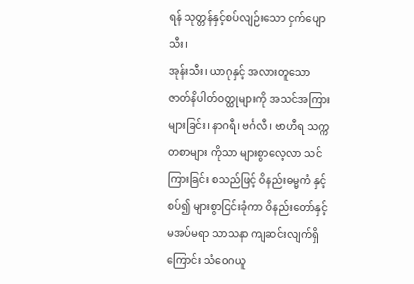ရန် သုတ္တန်နှင့်စပ်လျဉ်းသော ငှက်ပျောသီး၊
အုန်းသီး၊ ယာဂုနှင့် အလားတူသော ဇာတ်နိပါတ်ဝတ္ထုများကို အသင်အကြားများခြင်း၊ နာဂရီ၊ ဗင်္ဂလီ၊ ဗာဟီရ သက္ကတစာများ ကိုသာ များစွာလေ့လာ သင်ကြားခြင်း စသည်ဖြင့် ဝိနည်းဓမ္မကံ နှင့်စပ်၍ များစွာငြင်းခုံကာ ဝိနည်းတော်နှင့် မအပ်မရာ သာသနာ ကျဆင်းလျက်ရှိကြောင်း သံဝေဂယူ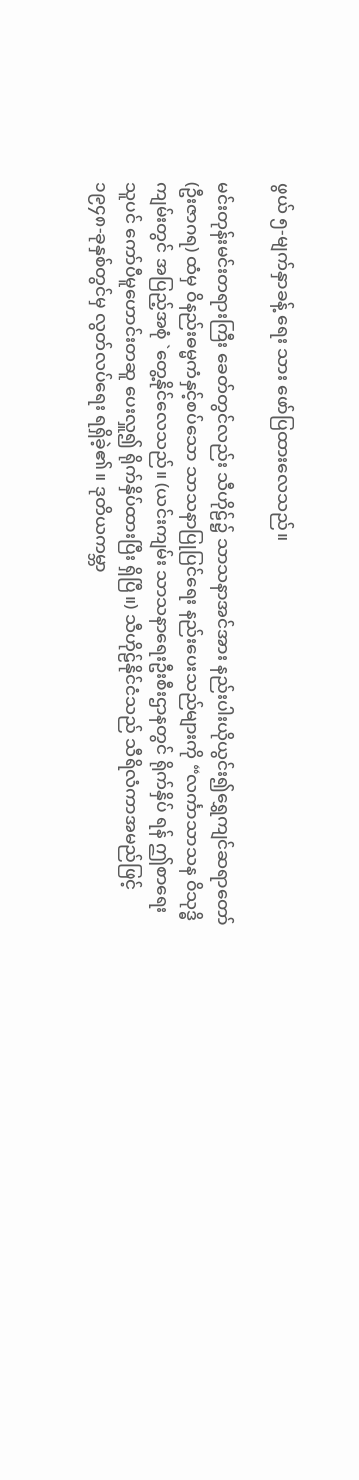ဖွယ် ၅-မျက်နှာခန့် ရေး သား ဖော်ပြထားလေသည်။

မင်းတုန်းမင်းတရားကြီး ခေတ်တွင်လည်း သီဟိုဠ်၌ သာသနာအင်အား နည်းပါးယိုယွင်း၍ရွှေကျင်ဆရာတော်(ဦးဇာဂရ) ထံမှ ဝိနည်းဓမ္မကံနှင့်စပ်သော သာသနာပြုပြင်ရေး နည်းပေးသည်များကို “လင်္ကာသာသန ဝိသုဒ္ဓိ ကျမ်းတွင် အပြည့်အစုံ `တွေ့နိုင်လေသည်။ (ယင်းကျမ်း သာသနာရေးဦးစီးဌာနတွင် ရိုက်နှိပ် ရန် ဤစာရေးသူပင် ကော်ပီမူဟောင်းတဆူ ပေးလှူ၍ ရိုက်နှိပ်ထားပြီး ရှိပြီ။) သီဟိုဠ်နိုင်ငံသည် သီရိလံကာအမည်ဖြင့် ၁၉၄၈-ခုနှစ်တွင်မှ လွတ်လပ်ရေး ရရှိခဲ့၏။ ဒုတိယကမ္ဘာ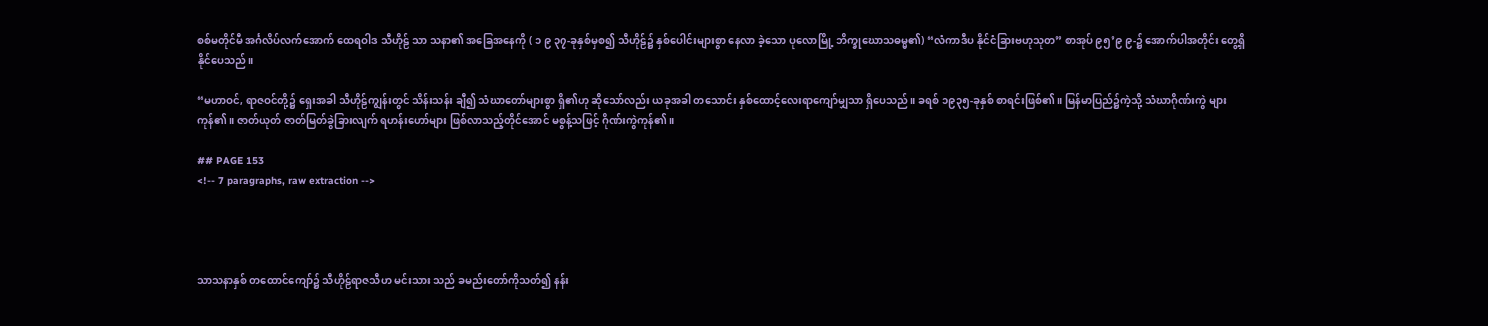စစ်မတိုင်မီ အင်္ဂလိပ်လက်အောက် ထေရဝါဒ သီဟိုဠ် သာ သနာ၏ အခြေအနေကို ( ၁ ၉ ၃၇-ခုနှစ်မှစ၍ သီဟိုဠ်၌ နှစ်ပေါင်းများစွာ နေလာ ခဲ့သော ပုလောမြို့ ဘိက္ခုဃောသဓမ္မ၏) “လံကာဒီပ နိုင်ငံခြားဗဟုသုတ” စာအုပ် ၉၅’၉ ၉-၌ အောက်ပါအတိုင်း တွေ့ရှိနိုင်ပေသည်။

“မဟာဝင်, ရာဇဝင်တို့၌ ရှေးအခါ သီဟိုဠ်ကျွန်းတွင် သိန်းသန်း ချီ၍ သံဃာတော်များစွာ ရှိ၏ဟု ဆိုသော်လည်း ယခုအခါ တသောင်း နှစ်ထောင့်လေးရာကျော်မျှသာ ရှိပေသည်။ ခရစ် ၁၉၃၅-ခုနှစ် စာရင်းဖြစ်၏။ မြန်မာပြည်၌ကဲ့သို့ သံဃာဂိုဏ်းကွဲ များကုန်၏။ ဇာတ်ယုတ် ဇာတ်မြတ်ခွဲခြားလျက် ရဟန်းဟော်များ ဖြစ်လာသည့်တိုင်အောင် မစွန့်သဖြင့် ဂိုဏ်းကွဲကုန်၏။

## PAGE 153
<!-- 7 paragraphs, raw extraction -->




သာသနာနှစ် တထောင်ကျော်၌ သီဟိုဠ်ရာဇသီဟ မင်းသား သည် ခမည်းတော်ကိုသတ်၍ နန်း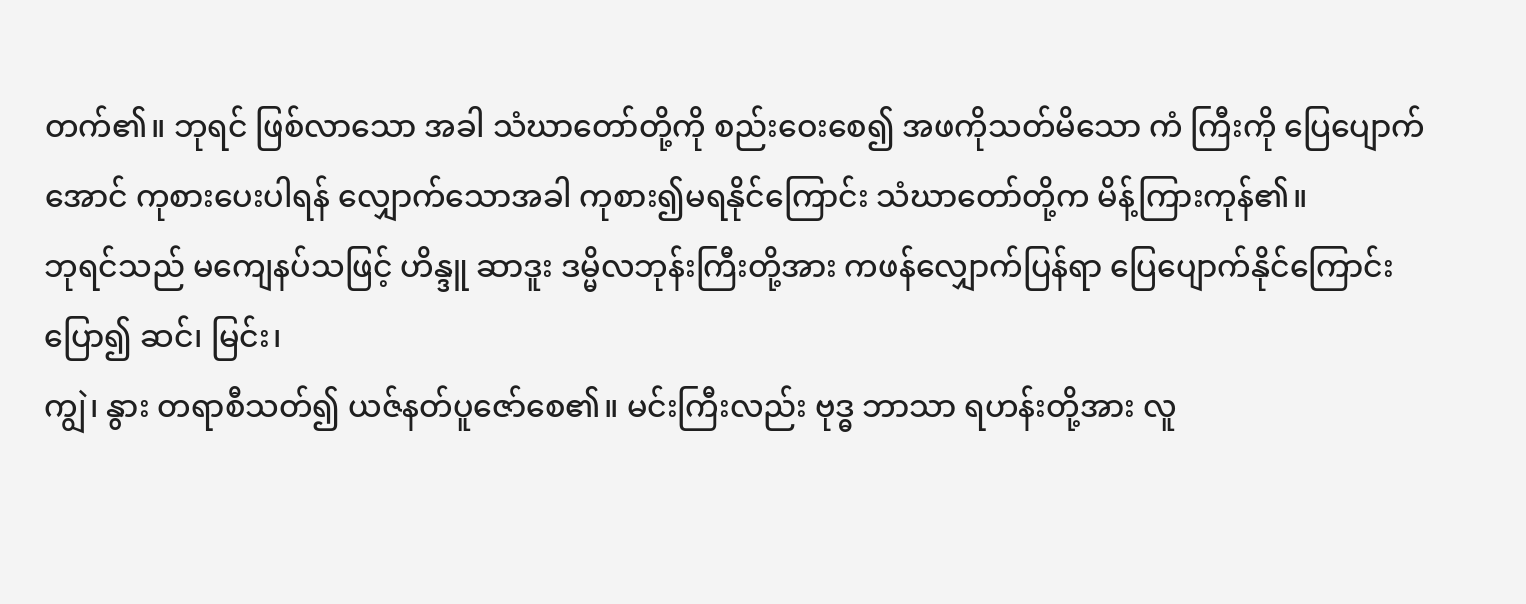တက်၏။ ဘုရင် ဖြစ်လာသော အခါ သံဃာတော်တို့ကို စည်းဝေးစေ၍ အဖကိုသတ်မိသော ကံ ကြီးကို ပြေပျောက်အောင် ကုစားပေးပါရန် လျှောက်သောအခါ ကုစား၍မရနိုင်ကြောင်း သံဃာတော်တို့က မိန့်ကြားကုန်၏။
ဘုရင်သည် မကျေနပ်သဖြင့် ဟိန္ဒူ ဆာဒူး ဒမ္မိလဘုန်းကြီးတို့အား ကဖန်လျှောက်ပြန်ရာ ပြေပျောက်နိုင်ကြောင်း ပြော၍ ဆင်၊ မြင်း၊
ကျွဲ၊ နွား တရာစီသတ်၍ ယဇ်နတ်ပူဇော်စေ၏။ မင်းကြီးလည်း ဗုဒ္ဓ ဘာသာ ရဟန်းတို့အား လူ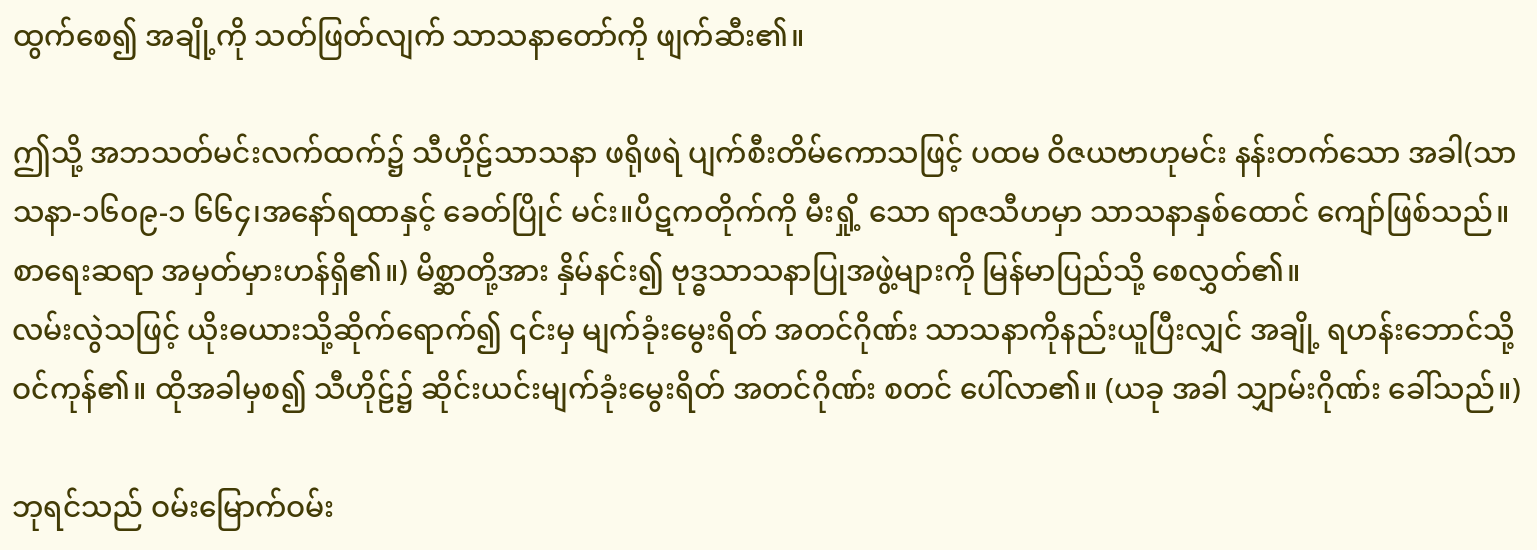ထွက်စေ၍ အချို့ကို သတ်ဖြတ်လျက် သာသနာတော်ကို ဖျက်ဆီး၏။

ဤသို့ အဘသတ်မင်းလက်ထက်၌ သီဟိုဠ်သာသနာ ဖရိုဖရဲ ပျက်စီးတိမ်ကောသဖြင့် ပထမ ဝိဇယဗာဟုမင်း နန်းတက်သော အခါ(သာသနာ-၁၆၀၉-၁ ၆၆၄၊အနော်ရထာနှင့် ခေတ်ပြိုင် မင်း။ပိဋကတိုက်ကို မီးရှို့ သော ရာဇသီဟမှာ သာသနာနှစ်ထောင် ကျော်ဖြစ်သည်။ စာရေးဆရာ အမှတ်မှားဟန်ရှိ၏။) မိစ္ဆာတို့အား နှိမ်နင်း၍ ဗုဒ္ဓသာသနာပြုအဖွဲ့များကို မြန်မာပြည်သို့ စေလွှတ်၏။
လမ်းလွဲသဖြင့် ယိုးဓယားသို့ဆိုက်ရောက်၍ ၎င်းမှ မျက်ခုံးမွေးရိတ် အတင်ဂိုဏ်း သာသနာကိုနည်းယူပြီးလျှင် အချို့ ရဟန်းဘောင်သို့ ဝင်ကုန်၏။ ထိုအခါမှစ၍ သီဟိုဠ်၌ ဆိုင်းယင်းမျက်ခုံးမွေးရိတ် အတင်ဂိုဏ်း စတင် ပေါ်လာ၏။ (ယခု အခါ သျှာမ်းဂိုဏ်း ခေါ်သည်။)

ဘုရင်သည် ဝမ်းမြောက်ဝမ်း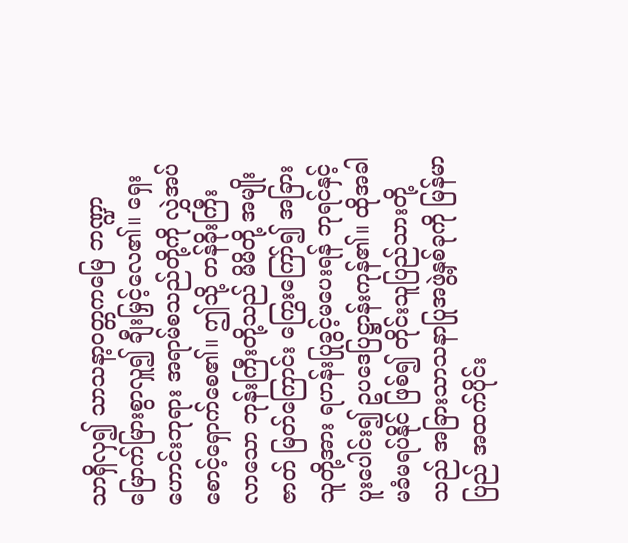သာရှိလှ၍ သာသနာ့ဝတ္တကမြေ ဘဏ္ဍာမြောက်မြားစွာလှူ၍ ချီးမြှင့်လေ၏။ ရှေးဟောင်းဘုရား အရာမ်စသည်တို့ကို လွှဲအပ်စောင့်ရှောက်စေ၏။ ဤသို့ တန်ခိုးကြီး လာသော ဘုန်းကြီးတို့သည် မိမိတို့ အမျိုးဇာတ် မြတ်ကြောင်း ကြွေးကြော်၍ အခြားသူတို့အား ရဟန်းပြုခွင့်မပေးရန် ဘုရင်နှင့် ပူးပေါင်း၍ ဥပဒေပြဋ္ဌာန်းကုန်၏။ ထိုအခါ မခံမရပ်နိုင် ဖြစ်၍ တိုင်းသူပြည်သားတို့သည် အခြားသာသနာပြုအဖွဲ့နှစ်ခုကို မြန်မာ ပြည် အထက်ပိုင်း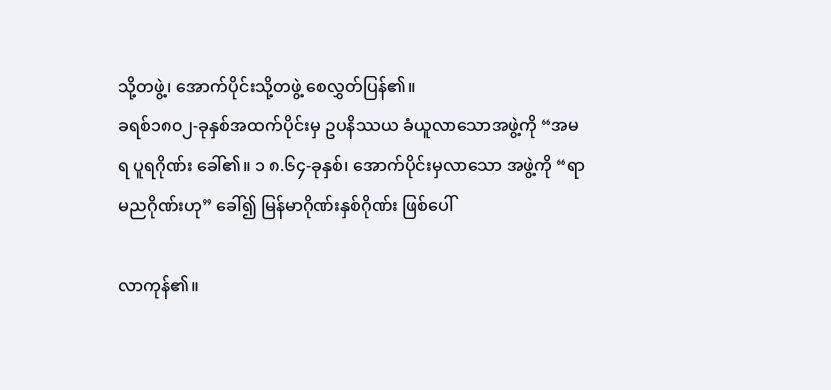သို့တဖွဲ့၊ အောက်ပိုင်းသို့တဖွဲ့ စေလွှတ်ပြန်၏။
ခရစ်၁၈၀၂-ခုနှစ်အထက်ပိုင်းမှ ဥပနိဿယ ခံယူလာသောအဖွဲ့ကို “အမရ ပူရဂိုဏ်း ခေါ်၏။ ၁ ၈.၆၄-ခုနှစ်၊ အောက်ပိုင်းမှလာသော အဖွဲ့ကို “ရာမညဂိုဏ်းဟု” ခေါ်၍ မြန်မာဂိုဏ်းနှစ်ဂိုဏ်း ဖြစ်ပေါ်

လာကုန်၏။